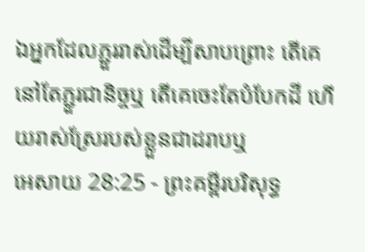ឯអ្នកដែលភ្ជួររាស់ដើម្បីសាបព្រោះ តើគេនៅតែភ្ជួរជានិច្ចឬ តើគេចេះតែបំបែកដី ហើយរាស់ស្រែរបស់ខ្លួនជាដរាបឬ
អេសាយ 28:25 - ព្រះគម្ពីរបរិសុទ្ធ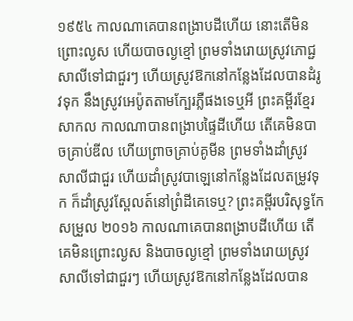១៩៥៤ កាលណាគេបានពង្រាបដីហើយ នោះតើមិនព្រោះល្ងស ហើយបាចល្ងខ្មៅ ព្រមទាំងរោយស្រូវភោជ្ជសាលីទៅជាជួរៗ ហើយស្រូវឱកនៅកន្លែងដែលបានដំរូវទុក នឹងស្រូវអេប៉ូតតាមក្បែរភ្លឺផងទេឬអី ព្រះគម្ពីរខ្មែរសាកល កាលណាបានពង្រាបផ្ទៃដីហើយ តើគេមិនបាចគ្រាប់ឌីល ហើយព្រាចគ្រាប់គូមីន ព្រមទាំងដាំស្រូវសាលីជាជួរ ហើយដាំស្រូវបាឡេនៅកន្លែងដែលតម្រូវទុក ក៏ដាំស្រូវស្ពែលត៍នៅព្រំដីគេទេឬ? ព្រះគម្ពីរបរិសុទ្ធកែសម្រួល ២០១៦ កាលណាគេបានពង្រាបដីហើយ តើគេមិនព្រោះល្ងស និងបាចល្ងខ្មៅ ព្រមទាំងរោយស្រូវសាលីទៅជាជួរៗ ហើយស្រូវឱកនៅកន្លែងដែលបាន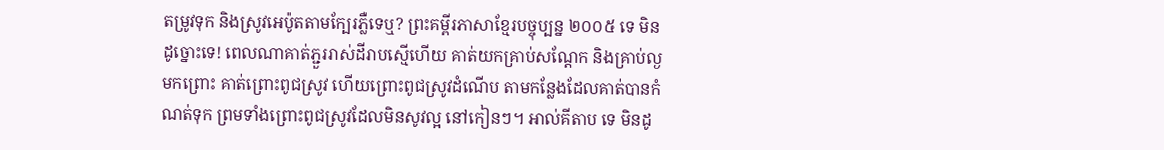តម្រូវទុក និងស្រូវអេប៉ូតតាមក្បែរភ្លឺទេឬ? ព្រះគម្ពីរភាសាខ្មែរបច្ចុប្បន្ន ២០០៥ ទេ មិនដូច្នោះទេ! ពេលណាគាត់ភ្ជួររាស់ដីរាបស្មើហើយ គាត់យកគ្រាប់សណ្ដែក និងគ្រាប់ល្ងមកព្រោះ គាត់ព្រោះពូជស្រូវ ហើយព្រោះពូជស្រូវដំណើប តាមកន្លែងដែលគាត់បានកំណត់ទុក ព្រមទាំងព្រោះពូជស្រូវដែលមិនសូវល្អ នៅកៀនៗ។ អាល់គីតាប ទេ មិនដូ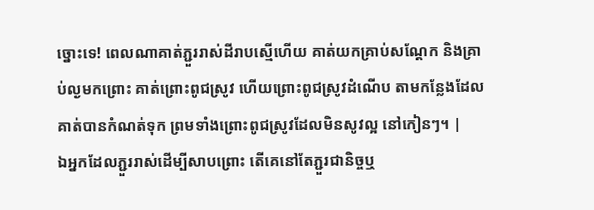ច្នោះទេ! ពេលណាគាត់ភ្ជួររាស់ដីរាបស្មើហើយ គាត់យកគ្រាប់សណ្ដែក និងគ្រាប់ល្ងមកព្រោះ គាត់ព្រោះពូជស្រូវ ហើយព្រោះពូជស្រូវដំណើប តាមកន្លែងដែលគាត់បានកំណត់ទុក ព្រមទាំងព្រោះពូជស្រូវដែលមិនសូវល្អ នៅកៀនៗ។ |
ឯអ្នកដែលភ្ជួររាស់ដើម្បីសាបព្រោះ តើគេនៅតែភ្ជួរជានិច្ចឬ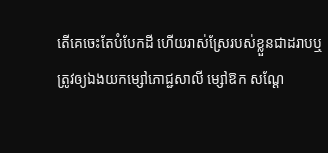តើគេចេះតែបំបែកដី ហើយរាស់ស្រែរបស់ខ្លួនជាដរាបឬ
ត្រូវឲ្យឯងយកម្សៅភោជ្ជសាលី ម្សៅឱក សណ្តែ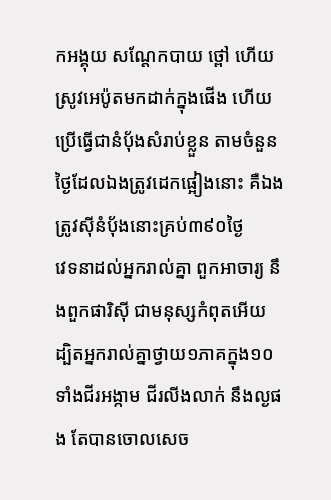កអង្គុយ សណ្តែកបាយ ថ្ពៅ ហើយស្រូវអេប៉ូតមកដាក់ក្នុងផើង ហើយប្រើធ្វើជានំបុ័ងសំរាប់ខ្លួន តាមចំនួនថ្ងៃដែលឯងត្រូវដេកផ្អៀងនោះ គឺឯងត្រូវស៊ីនំបុ័ងនោះគ្រប់៣៩០ថ្ងៃ
វេទនាដល់អ្នករាល់គ្នា ពួកអាចារ្យ នឹងពួកផារិស៊ី ជាមនុស្សកំពុតអើយ ដ្បិតអ្នករាល់គ្នាថ្វាយ១ភាគក្នុង១០ ទាំងជីរអង្កាម ជីរលីងលាក់ នឹងល្ងផង តែបានចោលសេច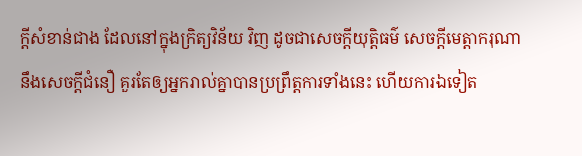ក្ដីសំខាន់ជាង ដែលនៅក្នុងក្រិត្យវិន័យ វិញ ដូចជាសេចក្ដីយុត្តិធម៌ សេចក្ដីមេត្តាករុណា នឹងសេចក្ដីជំនឿ គួរតែឲ្យអ្នករាល់គ្នាបានប្រព្រឹត្តការទាំងនេះ ហើយការឯទៀត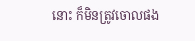នោះ ក៏មិនត្រូវចោលផង